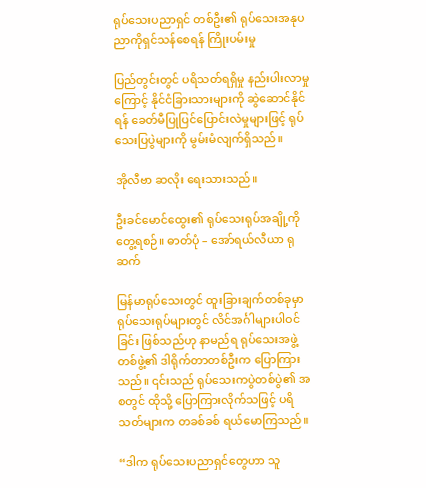ရုပ်သေးပညာရှင် တစ်ဦး၏ ရုပ်သေးအနုပညာကိုရှင်သန်စေရန် ကြိုးပမ်းမှု

ပြည်တွင်းတွင် ပရိသတ်ရရှိမှု နည်းပါးလာမှုကြောင့် နိုင်ငံခြားသားများကို ဆွဲဆောင်နိုင်ရန် ခေတ်မီပြုပြင်ပြောင်းလဲမှုများဖြင့် ရုပ်သေးပြပွဲများကို မွမ်းမံလျက်ရှိသည်။

အိုလီဗာ ဆလိုး ရေးသားသည်။

ဦးခင်မောင်ထွေး၏ ရုပ်သေးရုပ်အချို့ကို တွေ့ရစဉ်။ ဓာတ်ပုံ – အော်ရယ်လီယာ ရုဆက်

မြန်မာရုပ်သေးတွင် ထူးခြားချက်တစ်ခုမှာ ရုပ်သေးရုပ်များတွင် လိင်အင်္ဂါများပါဝင်ခြင်း ဖြစ်သည်ဟု နာမည်ရ ရုပ်သေးအဖွဲ့တစ်ဖွဲ့၏ ဒါရိုက်တာတစ်ဦးက ပြောကြားသည်။ ၎င်းသည် ရုပ်သေးကပွဲတစ်ပွဲ၏ အစတွင် ထိုသို့ ပြောကြားလိုက်သဖြင့် ပရိသတ်များက တခစ်ခစ် ရယ်မောကြသည်။

“ဒါက ရုပ်သေးပညာရှင်တွေဟာ သူ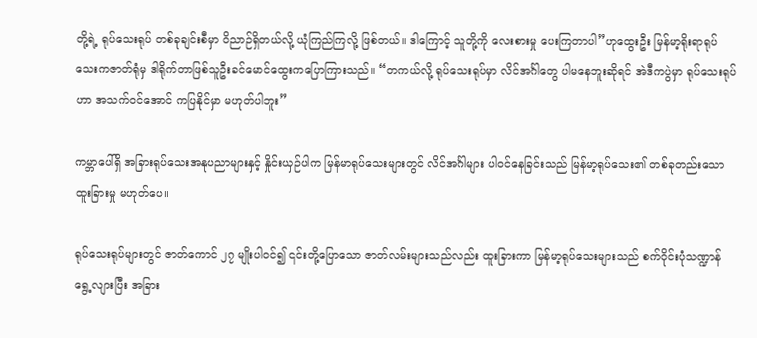တို့ရဲ့ ရုပ်သေးရုပ် တစ်ခုချင်းစီမှာ ဝိညာဉ်ရှိတယ်လို့ ယုံကြည်ကြလို့ ဖြစ်တယ်။ ဒါကြောင့် သူတို့ကို လေးစားမှု ပေးကြတာပါ”ဟုထွေးဦး မြန်မာ့ရိုးရာရုပ်သေးကဇာတ်ရုံမှ ဒါရိုက်တာဖြစ်သူဦးခင်မောင်ထွေးကပြောကြားသည်။ “တကယ်လို့ ရုပ်သေးရုပ်မှာ လိင်အင်္ဂါတွေ ပါမနေဘူးဆိုရင် အဲဒီကပွဲမှာ ရုပ်သေးရုပ်ဟာ အသက်ဝင်အောင် ကပြနိုင်မှာ မဟုတ်ပါဘူး”

ကမ္ဘာပေါ်ရှိ အခြားရုပ်သေးအနုပညာများနှင့် နှိုင်းယှဉ်ပါက မြန်မာရုပ်သေးများတွင် လိင်အင်္ဂါများ ပါဝင်နေခြင်းသည် မြန်မာ့ရုပ်သေး၏ တစ်ခုတည်းသောထူးခြားမှု မဟုတ်ပေ။

ရုပ်သေးရုပ်များတွင် ဇာတ်ကောင် ၂၇ မျိုးပါဝင်၍ ၎င်းတို့ပြောသော ဇာတ်လမ်းများသည်လည်း ထူးခြားကာ မြန်မာ့ရုပ်သေးများသည် စက်ဝိုင်းပုံသဏ္ဍာန် ရွေ့လျားပြီး အခြား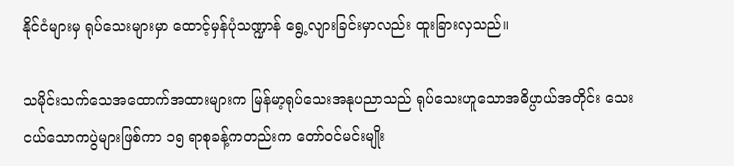နိုင်ငံများမှ ရုပ်သေးများမှာ ထောင့်မှန်ပုံသဏ္ဍာန် ရွေ့လျားခြင်းမှာလည်း ထူးခြားလှသည်။

သမိုင်းသက်သေအထောက်အထားများက မြန်မာ့ရုပ်သေးအနုပညာသည် ရုပ်သေးဟူသောအဓိပ္ပာယ်အတိုင်း သေးငယ်သောကပွဲများဖြစ်ကာ ၁၅ ရာစုခန့်ကတည်းက တော်ဝင်မင်းမျိုး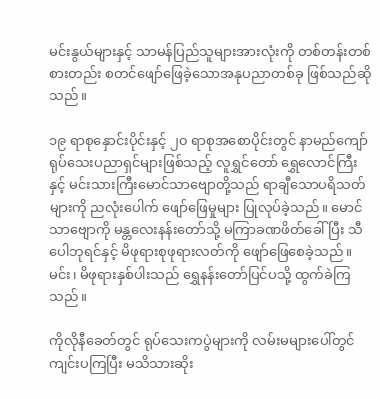မင်းနွယ်များနှင့် သာမန်ပြည်သူများအားလုံးကို တစ်တန်းတစ်စားတည်း စတင်ဖျော်ဖြေခဲ့သောအနုပညာတစ်ခု ဖြစ်သည်ဆိုသည်။

၁၉ ရာစုနှောင်းပိုင်းနှင့် ၂၀ ရာစုအစောပိုင်းတွင် နာမည်ကျော် ရုပ်သေးပညာရှင်များဖြစ်သည့် လူရွှင်တော် ရွှေလောင်ကြီးနှင့် မင်းသားကြီးမောင်သာဗျောတို့သည် ရာချီသောပရိသတ်များကို ညလုံးပေါက် ဖျော်ဖြေမှုများ ပြုလုပ်ခဲ့သည်။ မောင်သာဗျောကို မန္တလေးနန်းတော်သို့ မကြာခဏဖိတ်ခေါ်ပြီး သီပေါဘုရင်နှင့် မိဖုရားစုဖုရားလတ်ကို ဖျော်ဖြေစေခဲ့သည်။ မင်း၊ မိဖုရားနှစ်ပါးသည် ရွှေနန်းတော်ပြင်ပသို့ ထွက်ခဲကြသည်။

ကိုလိုနီခေတ်တွင် ရုပ်သေးကပွဲများကို လမ်းမများပေါ်တွင် ကျင်းပကြပြီး မသိသားဆိုး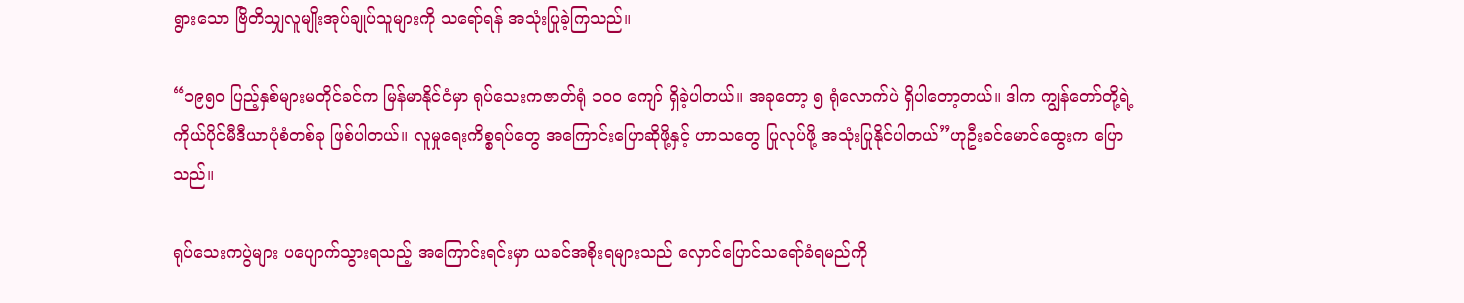ရွားသော ဗြိတိသျှလူမျိုးအုပ်ချုပ်သူများကို သရော်ရန် အသုံးပြုခဲ့ကြသည်။

“၁၉၅၀ ပြည့်နှစ်များမတိုင်ခင်က မြန်မာနိုင်ငံမှာ ရုပ်သေးကဇာတ်ရုံ ၁၀၀ ကျော် ရှိခဲ့ပါတယ်။ အခုတော့ ၅ ရုံလောက်ပဲ ရှိပါတော့တယ်။ ဒါက ကျွန်တော်တို့ရဲ့ကိုယ်ပိုင်မီဒီယာပုံစံတစ်ခု ဖြစ်ပါတယ်။ လူမှုရေးကိစ္စရပ်တွေ အကြောင်းပြောဆိုဖို့နှင့် ဟာသတွေ ပြုလုပ်ဖို့ အသုံးပြုနိုင်ပါတယ်”ဟုဦးခင်မောင်ထွေးက ပြောသည်။

ရုပ်သေးကပွဲများ ပပျောက်သွားရသည့် အကြောင်းရင်းမှာ ယခင်အစိုးရများသည် လှောင်ပြောင်သရော်ခံရမည်ကို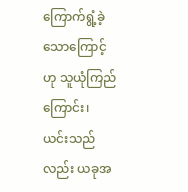ကြောက်ရွံ့ခဲ့သောကြောင့်ဟု သူယုံကြည်ကြောင်း၊ ယင်းသည်လည်း ယခုအ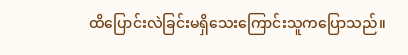ထိပြောင်းလဲခြင်းမရှိသေးကြောင်းသူကပြောသည်။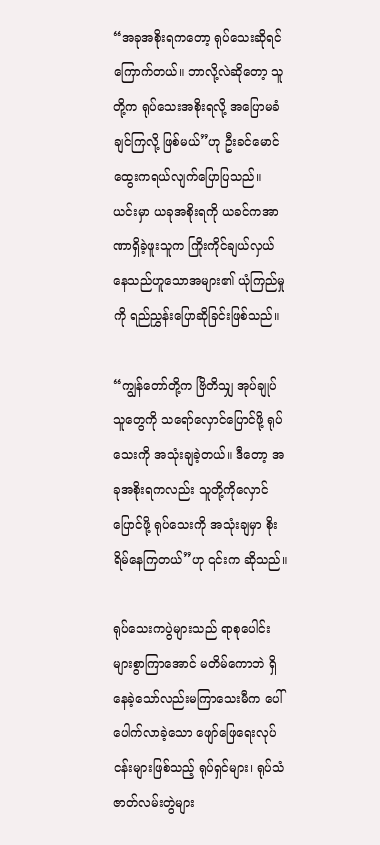“အခုအစိုးရကတော့ ရုပ်သေးဆိုရင် ကြောက်တယ်။ ဘာလို့လဲဆိုတော့ သူတို့က ရုပ်သေးအစိုးရလို့ အပြောမခံချင်ကြလို့ ဖြစ်မယ်”ဟု ဦးခင်မောင်ထွေးကရယ်လျက်ပြောပြသည်။ ယင်းမှာ ယခုအစိုးရကို ယခင်ကအာဏာရှိခဲ့ဖူးသူက ကြိုးကိုင်ချယ်လှယ်နေသည်ဟူသောအများ၏ ယုံကြည်မှုကို ရည်ညွှန်းပြောဆိုခြင်းဖြစ်သည်။

“ကျွန်တော်တို့က ဗြိတိသျှ အုပ်ချုပ်သူတွေကို သရော်လှောင်ပြောင်ဖို့ ရုပ်သေးကို အသုံးချခဲ့တယ်။ ဒီတော့ အခုအစိုးရကလည်း သူတို့ကိုလှောင်ပြောင်ဖို့ ရုပ်သေးကို အသုံးချမှာ စိုးရိမ်နေကြတယ်”ဟု ၎င်းက ဆိုသည်။

ရုပ်သေးကပွဲများသည် ရာစုပေါင်းများစွာကြာအောင် မတိမ်ကောဘဲ ရှိနေခဲ့သော်လည်းမကြာသေးမီက ပေါ်ပေါက်လာခဲ့သော ဖျော်ဖြေရေးလုပ်ငန်းများဖြစ်သည့် ရုပ်ရှင်များ၊ ရုပ်သံဇာတ်လမ်းတွဲများ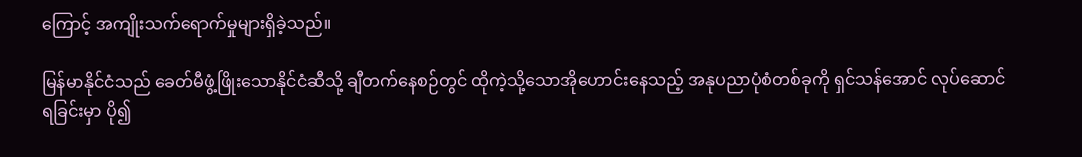ကြောင့် အကျိုးသက်ရောက်မှုများရှိခဲ့သည်။

မြန်မာနိုင်ငံသည် ခေတ်မီဖွံ့ဖြိုးသောနိုင်ငံဆီသို့ ချီတက်နေစဉ်တွင် ထိုကဲ့သို့သောအိုဟောင်းနေသည့် အနုပညာပုံစံတစ်ခုကို ရှင်သန်အောင် လုပ်ဆောင်ရခြင်းမှာ ပို၍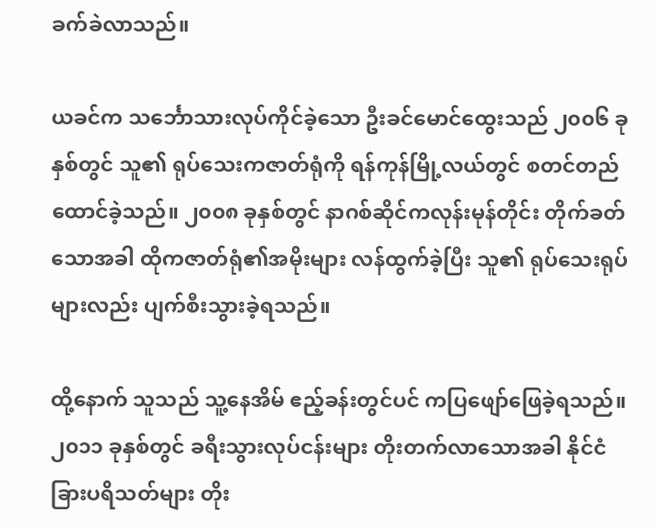ခက်ခဲလာသည်။

ယခင်က သင်္ဘောသားလုပ်ကိုင်ခဲ့သော ဦးခင်မောင်ထွေးသည် ၂၀၀၆ ခုနှစ်တွင် သူ၏ ရုပ်သေးကဇာတ်ရုံကို ရန်ကုန်မြို့လယ်တွင် စတင်တည်ထောင်ခဲ့သည်။ ၂၀၀၈ ခုနှစ်တွင် နာဂစ်ဆိုင်ကလုန်းမုန်တိုင်း တိုက်ခတ်သောအခါ ထိုကဇာတ်ရုံ၏အမိုးများ လန်ထွက်ခဲ့ပြီး သူ၏ ရုပ်သေးရုပ်များလည်း ပျက်စီးသွားခဲ့ရသည်။

ထို့နောက် သူသည် သူ့နေအိမ် ဧည့်ခန်းတွင်ပင် ကပြဖျော်ဖြေခဲ့ရသည်။ ၂၀၁၁ ခုနှစ်တွင် ခရီးသွားလုပ်ငန်းများ တိုးတက်လာသောအခါ နိုင်ငံခြားပရိသတ်များ တိုး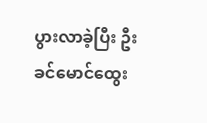ပွားလာခဲ့ပြီး ဦးခင်မောင်ထွေး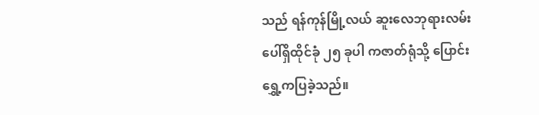သည် ရန်ကုန်မြို့လယ် ဆူးလေဘုရားလမ်းပေါ်ရှိထိုင်ခုံ ၂၅ ခုပါ ကဇာတ်ရုံသို့ ပြောင်းရွှေ့ကပြခဲ့သည်။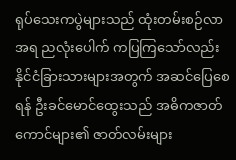ရုပ်သေးကပွဲများသည် ထုံးတမ်းစဉ်လာအရ ညလုံးပေါက် ကပြကြသော်လည်း နိုင်ငံခြားသားများအတွက် အဆင်ပြေစေရန် ဦးခင်မောင်ထွေးသည် အဓိကဇာတ်ကောင်များ၏ ဇာတ်လမ်းများ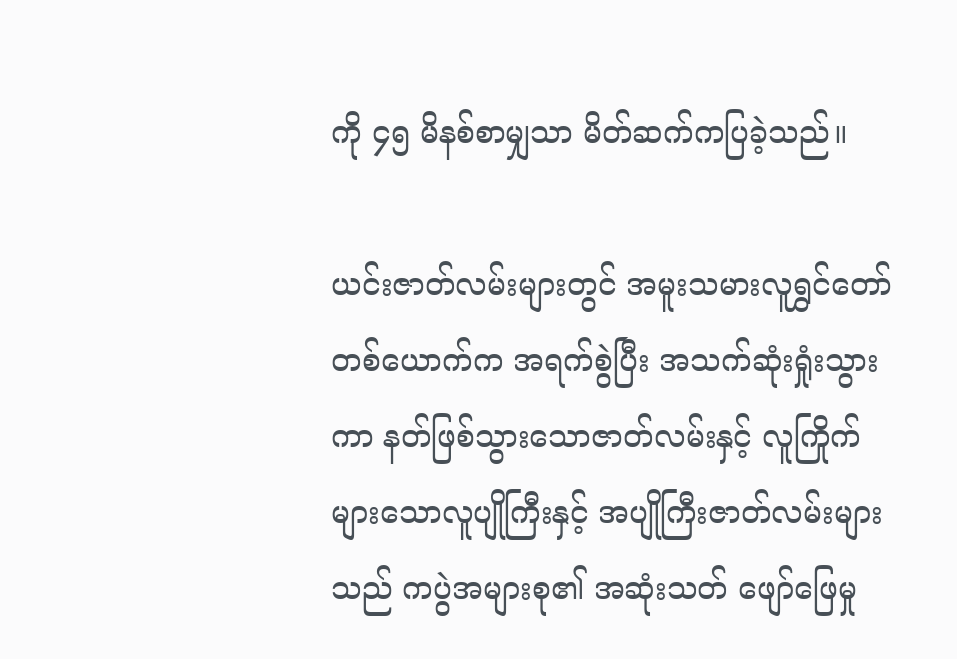ကို ၄၅ မိနစ်စာမျှသာ မိတ်ဆက်ကပြခဲ့သည်။

ယင်းဇာတ်လမ်းများတွင် အမူးသမားလူရွှင်တော်တစ်ယောက်က အရက်စွဲပြီး အသက်ဆုံးရှုံးသွားကာ နတ်ဖြစ်သွားသောဇာတ်လမ်းနှင့် လူကြိုက်များသောလူပျိုကြီးနှင့် အပျိုကြီးဇာတ်လမ်းများသည် ကပွဲအများစု၏ အဆုံးသတ် ဖျော်ဖြေမှု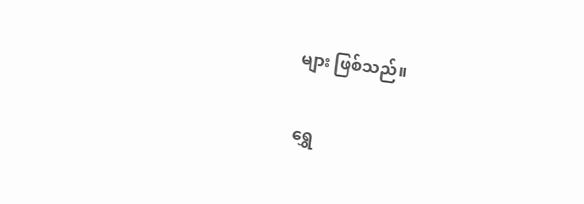များ ဖြစ်သည်။

ရွှေ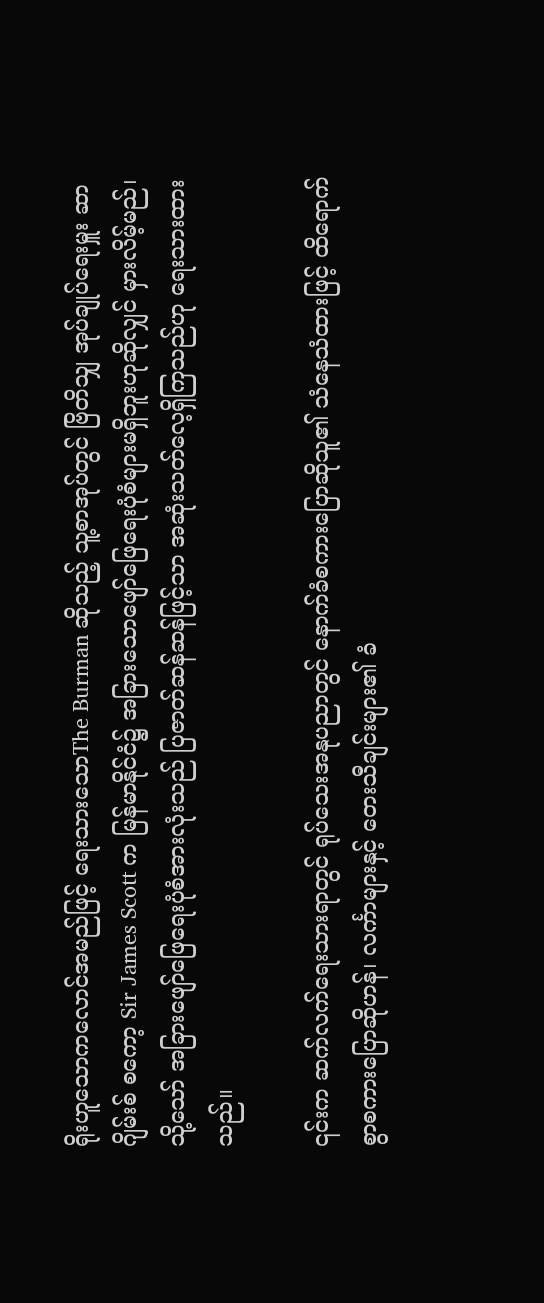ရိုးဟူသောကလောင်အမည်ဖြင့် ရေးသားသောThe Burman ဆိုသည့် သူ့စာအုပ်တွင် ဗြိတိသျှ အုပ်ချုပ်ရေးမှူး ဆာဂျိမ်းစ် စကော့ Sir James Scott က မြန်မာနိုင်ငံ၌ အခြားသောဖျော်ဖြေရေးပုံစံများမရှိဘူးဟုဆိုလျှင် မှားလိမ့်မည်၊ သို့သော် အခြားဖျော်ဖြေရေးပုံစံအားလုံးသည် ပြဇာတ်ဆန်ဆန်ဖြင့်သာ အဆုံးသတ်လေ့ရှိကြသည်ဟု ရေးသားထားသည်။

၎င်းက ဆက်လက်ရေးသားရာတွင် ရုပ်သေးအနုပညာတွင် နောက်ခံစကားပြောဆိုသူ၏ သံနေသံထားဖြင့် ထိရောက်စွာစကားပြောဆိုဟန်၊ လင်္ကာများနှင့် တေးသီချင်းများ၏ ခံ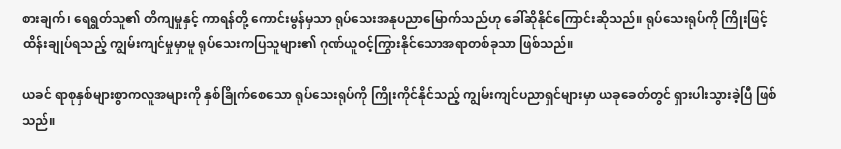စားချက်၊ ရေရွတ်သူ၏ တိကျမှုနှင့် ကာရန်တို့ ကောင်းမွန်မှသာ ရုပ်သေးအနုပညာမြောက်သည်ဟု ခေါ်ဆိုနိုင်ကြောင်းဆိုသည်။ ရုပ်သေးရုပ်ကို ကြိုးဖြင့် ထိန်းချုပ်ရသည့် ကျွမ်းကျင်မှုမှာမူ ရုပ်သေးကပြသူများ၏ ဂုဏ်ယူဝင့်ကြွားနိုင်သောအရာတစ်ခုသာ ဖြစ်သည်။

ယခင် ရာစုနှစ်များစွာကလူအများကို နှစ်ခြိုက်စေသော ရုပ်သေးရုပ်ကို ကြိုးကိုင်နိုင်သည့် ကျွမ်းကျင်ပညာရှင်များမှာ ယခုခေတ်တွင် ရှားပါးသွားခဲ့ပြီ ဖြစ်သည်။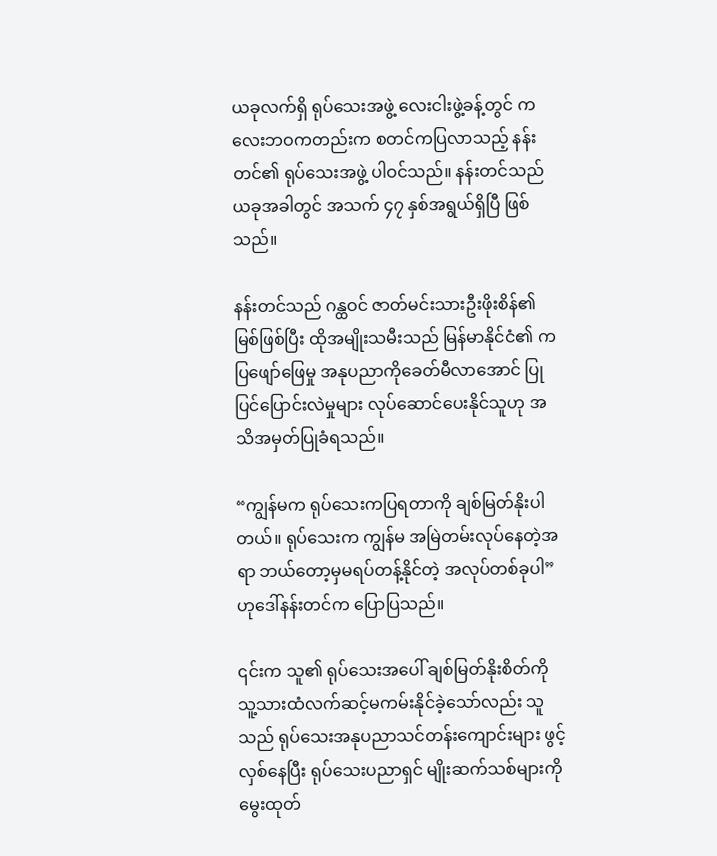ယခုလက်ရှိ ရုပ်သေးအဖွဲ့ လေးငါးဖွဲ့ခန့်တွင် ကလေးဘဝကတည်းက စတင်ကပြလာသည့် နန်းတင်၏ ရုပ်သေးအဖွဲ့ ပါဝင်သည်။ နန်းတင်သည် ယခုအခါတွင် အသက် ၄၇ နှစ်အရွယ်ရှိပြီ ဖြစ်သည်။

နန်းတင်သည် ဂန္ထဝင် ဇာတ်မင်းသားဦးဖိုးစိန်၏ မြစ်ဖြစ်ပြီး ထိုအမျိုးသမီးသည် မြန်မာနိုင်ငံ၏ ကပြဖျော်ဖြေမှု အနုပညာကိုခေတ်မီလာအောင် ပြုပြင်ပြောင်းလဲမှုများ လုပ်ဆောင်ပေးနိုင်သူဟု အသိအမှတ်ပြုခံရသည်။

“ကျွန်မက ရုပ်သေးကပြရတာကို ချစ်မြတ်နိုးပါတယ်။ ရုပ်သေးက ကျွန်မ အမြဲတမ်းလုပ်နေတဲ့အရာ ဘယ်တော့မှမရပ်တန့်နိုင်တဲ့ အလုပ်တစ်ခုပါ”ဟုဒေါ်နန်းတင်က ပြောပြသည်။

၎င်းက သူ၏ ရုပ်သေးအပေါ် ချစ်မြတ်နိုးစိတ်ကို သူ့သားထံလက်ဆင့်မကမ်းနိုင်ခဲ့သော်လည်း သူသည် ရုပ်သေးအနုပညာသင်တန်းကျောင်းများ ဖွင့်လှစ်နေပြီး ရုပ်သေးပညာရှင် မျိုးဆက်သစ်များကို မွေးထုတ်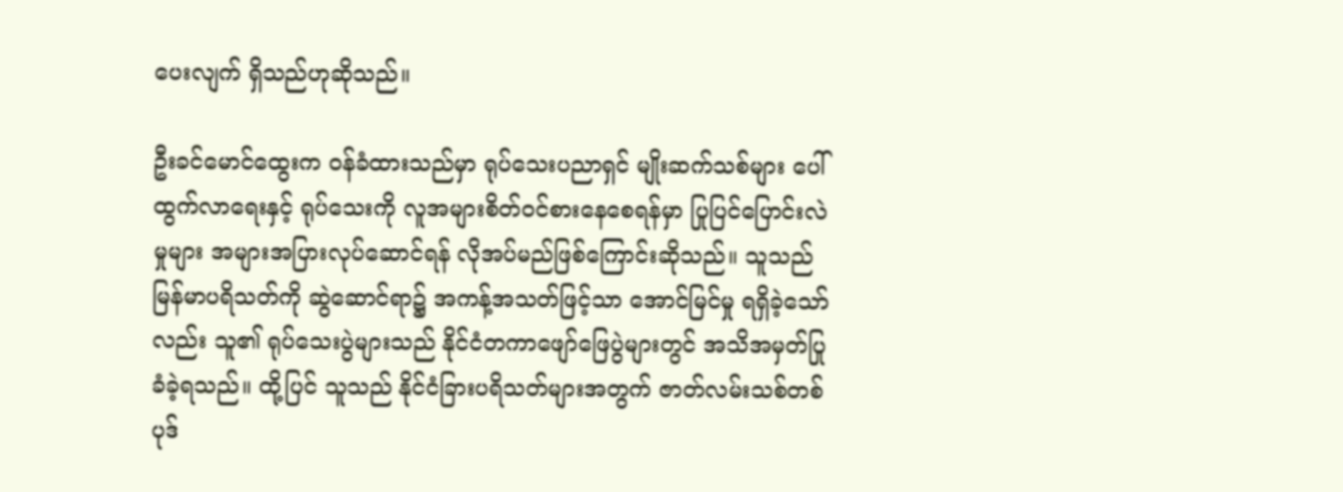ပေးလျက် ရှိသည်ဟုဆိုသည်။

ဦးခင်မောင်ထွေးက ဝန်ခံထားသည်မှာ ရုပ်သေးပညာရှင် မျိုးဆက်သစ်များ ပေါ်ထွက်လာရေးနှင့် ရုပ်သေးကို လူအများစိတ်ဝင်စားနေစေရန်မှာ ပြုပြင်ပြောင်းလဲမှုများ အများအပြားလုပ်ဆောင်ရန် လိုအပ်မည်ဖြစ်ကြောင်းဆိုသည်။ သူသည် မြန်မာပရိသတ်ကို ဆွဲဆောင်ရာ၌ အကန့်အသတ်ဖြင့်သာ အောင်မြင်မှု ရရှိခဲ့သော်လည်း သူ၏ ရုပ်သေးပွဲများသည် နိုင်ငံတကာဖျော်ဖြေပွဲများတွင် အသိအမှတ်ပြု ခံခဲ့ရသည်။ ထို့ပြင် သူသည် နိုင်ငံခြားပရိသတ်များအတွက် ဇာတ်လမ်းသစ်တစ်ပုဒ်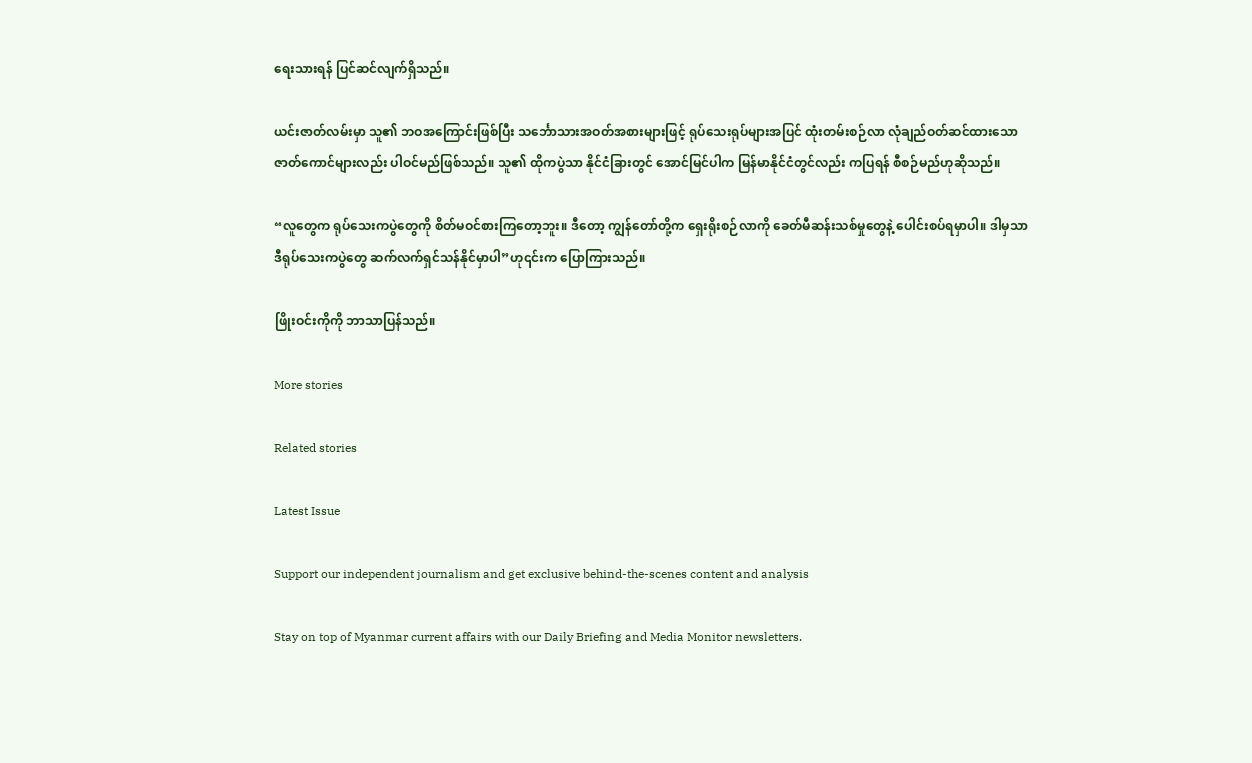ရေးသားရန် ပြင်ဆင်လျက်ရှိသည်။

ယင်းဇာတ်လမ်းမှာ သူ၏ ဘဝအကြောင်းဖြစ်ပြီး သင်္ဘောသားအဝတ်အစားများဖြင့် ရုပ်သေးရုပ်များအပြင် ထုံးတမ်းစဉ်လာ လုံချည်ဝတ်ဆင်ထားသော ဇာတ်ကောင်များလည်း ပါဝင်မည်ဖြစ်သည်။ သူ၏ ထိုကပွဲသာ နိုင်ငံခြားတွင် အောင်မြင်ပါက မြန်မာနိုင်ငံတွင်လည်း ကပြရန် စီစဉ်မည်ဟုဆိုသည်။

“လူတွေက ရုပ်သေးကပွဲတွေကို စိတ်မဝင်စားကြတော့ဘူး။ ဒီတော့ ကျွန်တော်တို့က ရှေးရိုးစဉ်လာကို ခေတ်မီဆန်းသစ်မှုတွေနဲ့ ပေါင်းစပ်ရမှာပါ။ ဒါမှသာ ဒီရုပ်သေးကပွဲတွေ ဆက်လက်ရှင်သန်နိုင်မှာပါ”ဟု၎င်းက ပြောကြားသည်။

ဖြိုးဝင်းကိုကို ဘာသာပြန်သည်။

More stories

Related stories

Latest Issue

Support our independent journalism and get exclusive behind-the-scenes content and analysis

Stay on top of Myanmar current affairs with our Daily Briefing and Media Monitor newsletters.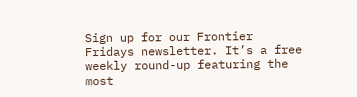Sign up for our Frontier Fridays newsletter. It’s a free weekly round-up featuring the most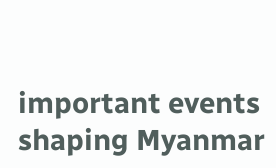important events shaping Myanmar